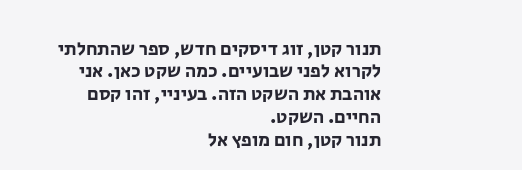תנור קטן, זוג דיסקים חדש, ספר שהתחלתי לקרוא לפני שבועיים. כמה שקט כאן. אני אוהבת את השקט הזה. בעיניי, זהו קסם החיים. השקט.
תנור קטן, חום מופץ אל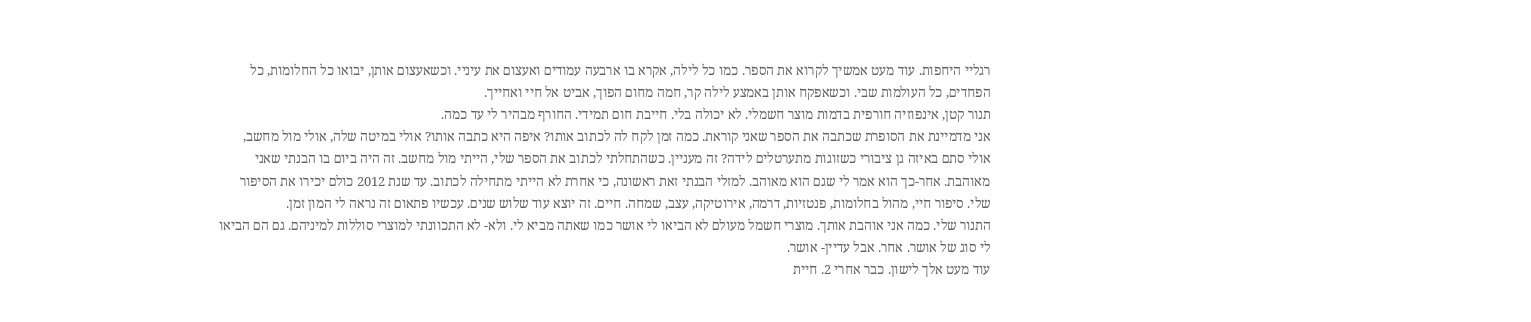רגליי היחפות. עוד מעט אמשיך לקרוא את הספר. כמו כל לילה, אקרא בו ארבעה עמודים ואעצום את עיניי. וכשאעצום אותן, יבואו כל החלומות, כל הפחדים, כל העולמות שבי. וכשאפקח אותן באמצע לילה קר, חמה מחום הפוך, אביט אל חיי ואחייך.
תנור קטן, אינפוזיה חורפית בדמות מוצר חשמלי. לא יכולה בלי. חייבת חום תמידי. החורף מבהיר לי עד כמה.
אני מדמיינת את הסופרת שכתבה את הספר שאני קוראת. כמה זמן לקח לה לכתוב אותו? איפה היא כתבה אותו? אולי במיטה שלה, אולי מול מחשב, אולי סתם באיזה גן ציבורי כשזוגות מתערטלים לידה? זה מעניין. כשהתחלתי לכתוב את הספר שלי, הייתי מול מחשב. זה היה ביום בו הבנתי שאני מאוהבת. אחר-כך הוא אמר לי שגם הוא מאוהב. למזלי הבנתי זאת ראשונה, כי אחרת לא הייתי מתחילה לכתוב. עד שנת 2012 כולם יכירו את הסיפור שלי. סיפור חיי, מהול בחלומות, פנטזיות, דרמה, אירוטיקה, עצב, שמחה. חיים. זה יוצא עוד שלוש שנים. עכשיו פתאום זה נראה לי המון זמן.
התנור שלי. כמה אני אוהבת אותך. מוצרי חשמל מעולם לא הביאו לי אושר כמו שאתה מביא לי. ולא- לא התכוונתי למוצרי סוללות למיניהם. גם הם הביאו לי סוג של אושר. אחר. אבל עדיין- אושר.
עוד מעט אלך לישון. כבר אחרי 2. חיית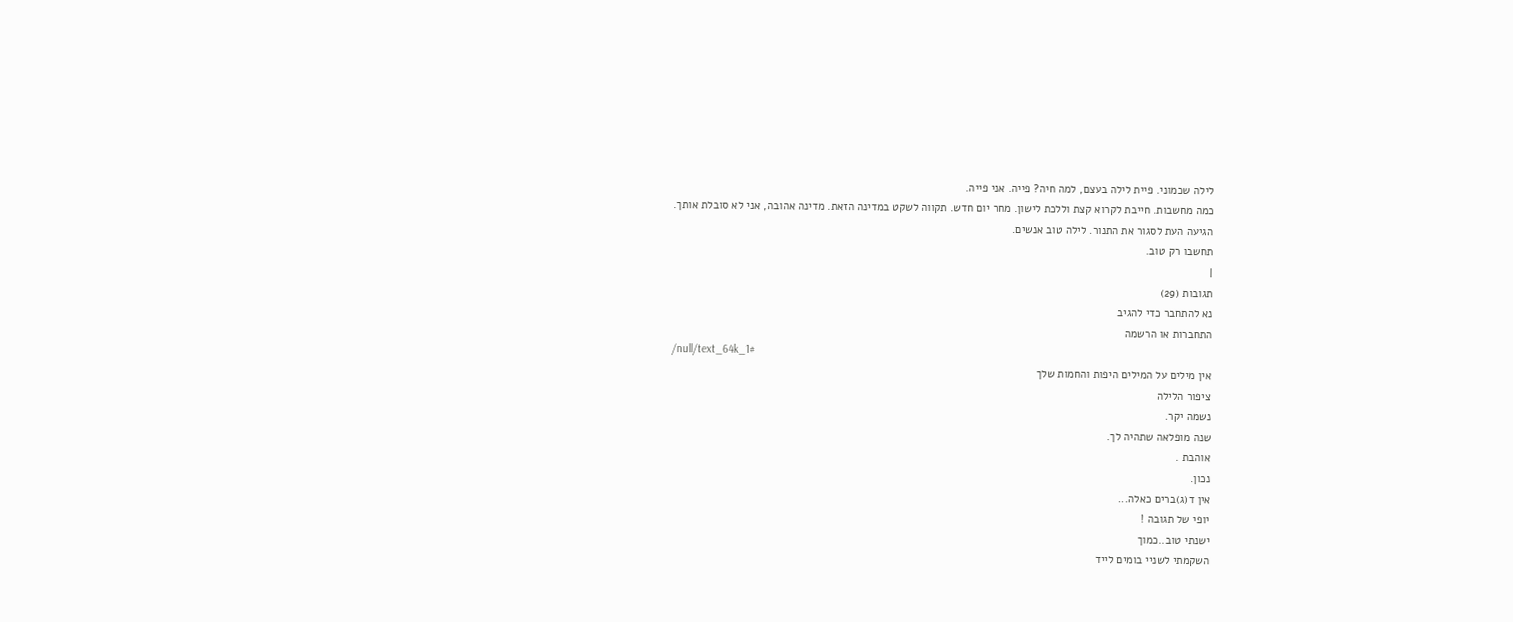לילה שכמוני. פיית לילה בעצם, למה חיה? פייה. אני פייה.
כמה מחשבות. חייבת לקרוא קצת וללכת לישון. מחר יום חדש. תקווה לשקט במדינה הזאת. מדינה אהובה, אני לא סובלת אותך.
הגיעה העת לסגור את התנור. לילה טוב אנשים.
תחשבו רק טוב.
|
תגובות (29)
נא להתחבר כדי להגיב
התחברות או הרשמה
/null/text_64k_1#
אין מילים על המילים היפות והחמות שלך
ציפור הלילה
נשמה יקר.
שנה מופלאה שתהיה לך.
אוהבת .
נכון.
אין ד(ג)ברים כאלה...
יופי של תגובה !
ישנתי טוב..כמוך
השקמתי לשניי בומים לייד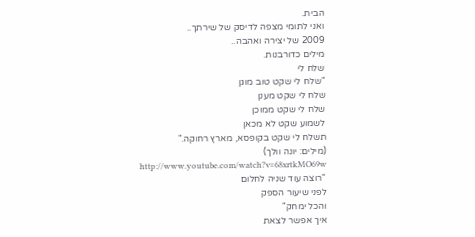הבית.
ואני לתומי מצפה לדיסק של שירתך..
2009 של יצירה ואהבה..
מילים כדורבנות.
שלח לי
"שלח לי שקט טוב מוגן
שלח לי שקט מענן
שלח לי שקט ממוכן
לשמוע שקט לא מכאן
תשלח לי שקט בקופסא, מארץ רחוקה."
(מילים: יונה וולך)
http://www.youtube.com/watch?v=68xrtkMO69w
"רוצה עוד שניה לחלום
לפני שיעור הספק
והכל ימחק"
איך אפשר לצאת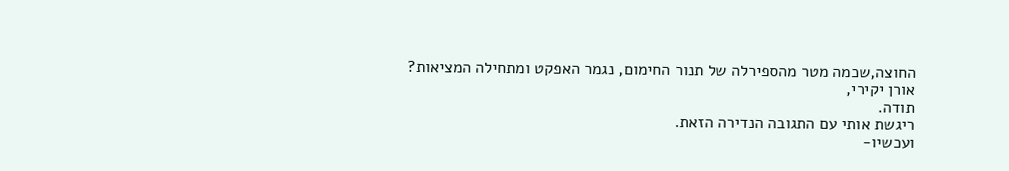החוצה,שכמה מטר מהספירלה של תנור החימום, נגמר האפקט ומתחילה המציאות?
אורן יקירי,
תודה.
ריגשת אותי עם התגובה הנדירה הזאת.
ועכשיו-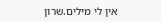אין לי מילים.שרון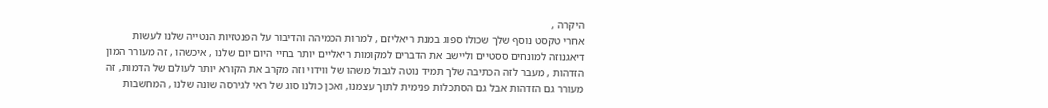היקרה ,
אחרי טקסט נוסף שלך שכולו ספוג במנת ריאליזם , למרות הכמיהה והדיבור על הפנטזיות הנטייה שלנו לעשות דיאגנוזה למונחים ססטיים וליישב את הדברים למקומות ריאליים יותר בחיי היום יום שלנו , איכשהו , זה מעורר המון הזדהות , מעבר לזה הכתיבה שלך תמיד נוטה לגבול משהו של ווידוי וזה מקרב את הקורא יותר לעולם של הדמות, זה מעורר גם הזדהות אבל גם הסתכלות פנימית לתוך עצמנו, ואכן כולנו סוג של ראי לגירסה שונה שלנו , המחשבות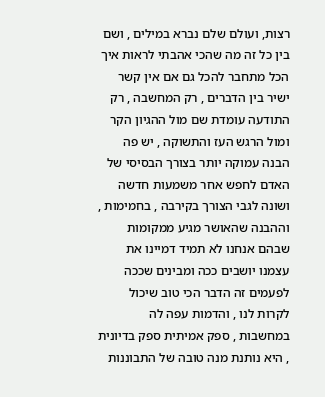רצות, ועולם שלם נברא במילים , ושם בין כל זה מה שהכי אהבתי לראות איך הכל מתחבר להכל גם אם אין קשר ישיר בין הדברים , רק המחשבה , רק התודעה עומדת שם מול ההגיון הקר ומול הרגש העז והתשוקה , יש פה הבנה עמוקה יותר בצורך הבסיסי של האדם לחפש אחר משמעות חדשה ושונה לגבי הצורך בקירבה , בחמימות , וההבנה שהאושר מגיע ממקומות שבהם אנחנו לא תמיד דמיינו את עצמנו יושבים ככה ומבינים שככה לפעמים זה הדבר הכי טוב שיכול לקרות לנו , והדמות עפה לה במחשבות , ספק אמיתית ספק בדיונית , היא נותנת מנה טובה של התבוננות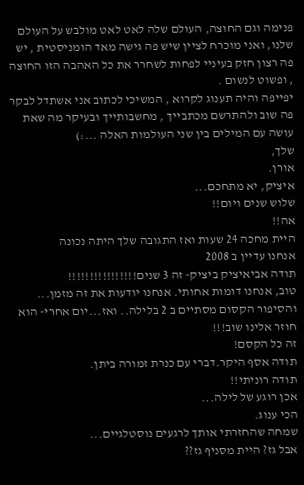פנימה וגם החוצה, העולם שלה לאט לאט מולבש על העולם שלנו, ואני מוכרח לציין שיש פה גישה מאד הומניסטית , יש פה רצון חזק בעיניי לפחות לשחרר את כל האהבה הזו החוצה , ופשוט לנשום .
יפייפה והיה תענוג לקרוא , המשיכי לכתוב אני אשתדל לבקר פה שוב ולהתרשם מכתבייך , מחשבותייך ובעיקר מה שאת עושה עם המילים בין שני העולמות האלה ...:)
שלך,
אורן.
איציק, יא מתחכם...
שלוש שנים ויום!!
אה!!
היית מחכה 24 שעות ואז התגובה שלך היתה נכונה
אנחנו עדיין ב 2008
תודה אביאיציק ביציק- זה 3 שנים!!!!!!!!!!!!!!!!
טוב, אנחנו דומות אחותי. אנחנו יודעות את זה מזמן...
והסיפור הקסום מסתיים ב 2 בלילה.. ואז...יום אחרי- הוא חוזר אלינו שוב!!!
זה כל הקסם!
תודה אסף היקר.דברי עם כנרת זמורה ביתן.
תודה רוניתי!!
אכן רוגע של לילה...
הכי ענוג.
שמחה שהחזרתי אותך לרגעים נוסטלגיים...
אבל גז? היית מסניף גז??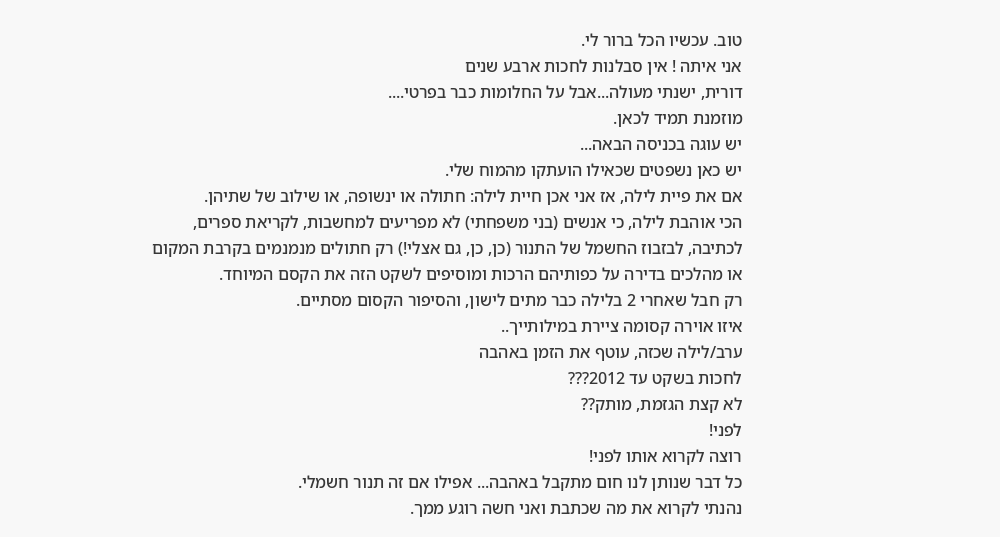טוב. עכשיו הכל ברור לי.
אני איתה ! אין סבלנות לחכות ארבע שנים
דורית, ישנתי מעולה...אבל על החלומות כבר בפרטי....
מוזמנת תמיד לכאן.
יש עוגה בכניסה הבאה...
יש כאן נשפטים שכאילו הועתקו מהמוח שלי.
אם את פיית לילה, אז אני אכן חיית לילה: חתולה או ינשופה, או שילוב של שתיהן.
הכי אוהבת לילה, כי אנשים (בני משפחתי) לא מפריעים למחשבות, לקריאת ספרים, לכתיבה, לבזבוז החשמל של התנור (כן, כן, גם אצלי!) רק חתולים מנמנמים בקרבת המקום או מהלכים בדירה על כפותיהם הרכות ומוסיפים לשקט הזה את הקסם המיוחד.
רק חבל שאחרי 2 בלילה כבר מתים לישון, והסיפור הקסום מסתיים.
איזו אוירה קסומה ציירת במילותייך..
ערב/לילה שכזה, עוטף את הזמן באהבה
לחכות בשקט עד 2012???
לא קצת הגזמת, מותק??
לפני!
רוצה לקרוא אותו לפני!
כל דבר שנותן לנו חום מתקבל באהבה... אפילו אם זה תנור חשמלי.
נהנתי לקרוא את מה שכתבת ואני חשה רוגע ממך.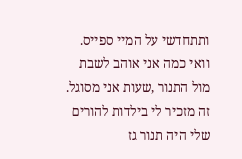ותתחדשי על המיי ספייס.
וואי כמה אני אוהב לשבת מול התנור ,שעות אני מסוגל.
זה מזכיר לי בילדות להורים שלי היה תנור גז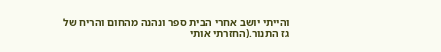והייתי יושב אחרי הבית ספר ונהנה מהחום והריח של גז התנור.(החזרתי אותי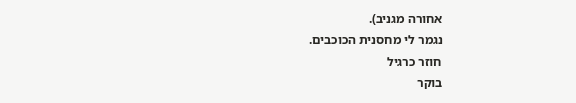אחורה מגניב).
נגמר לי מחסנית הכוכבים.
חוזר כרגיל
בוקר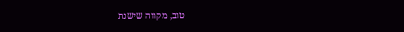טוב, מקווה שישנת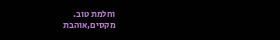וחלמת טוב.
מקסים,אוהבת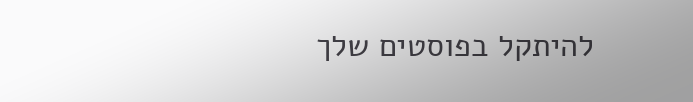להיתקל בפוסטים שלך